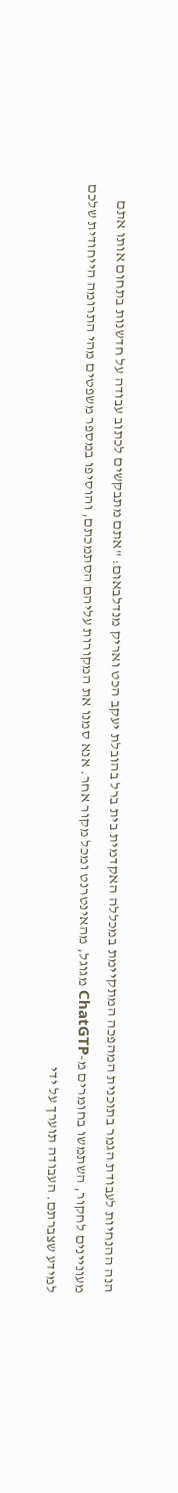הנה ההנחיות לעבודת הגמר בתוכנית המהפכה המתקיימת במכללה האקדמית בית ברל בהובלת יעקב הכט ואריק מנדלבאום: "אתם מתבקשים לכתוב עבודה על חדשנות בתחום אותו אתם מעוניינים לחקור, השתמשו בחומרים מ-ChatGTP מגוגל, מהאינטרנט ומכל מקור אחר. אנא סמנו את המקורות עליהם הסתמכתם, והוסיפו במספר משפטים מהי התרומה הייחודית שלכם למידע שצברתם. העבודה תוערך על ידי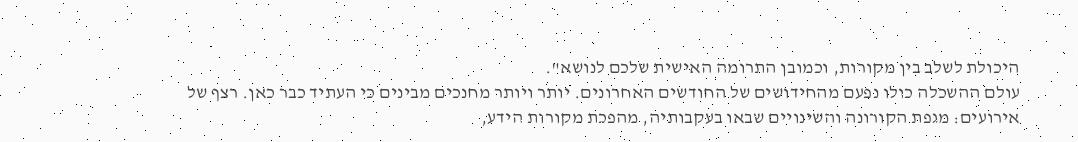היכולת לשלב בין מקורות, וכמובן התרומה האישית שלכם לנושא".
עולם ההשכלה כולו נפעם מהחידושים של החודשים האחרונים. יותר ויותר מחנכים מבינים כי העתיד כבר כאן. רצף של אירועים: מגפת הקורונה והשינויים שבאו בעקבותיה, מהפכת מקורות הידע,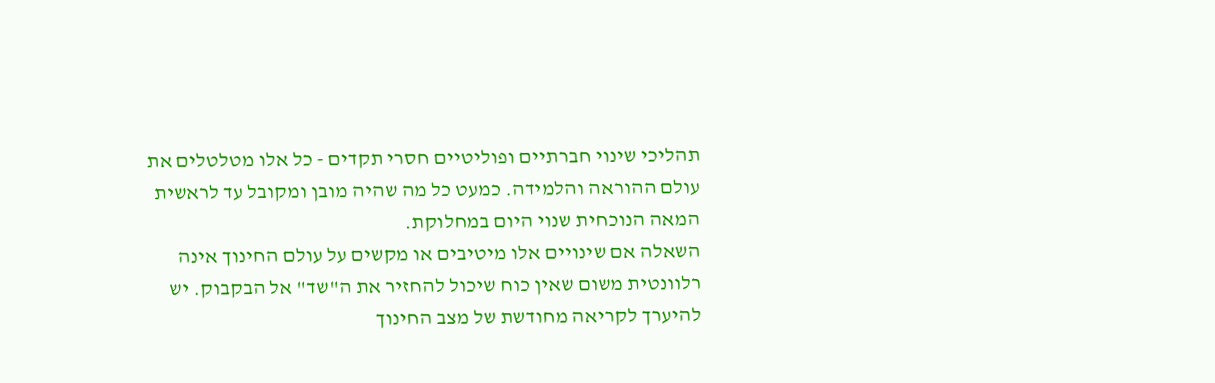תהליכי שינוי חברתיים ופוליטיים חסרי תקדים - כל אלו מטלטלים את עולם ההוראה והלמידה. כמעט כל מה שהיה מובן ומקובל עד לראשית המאה הנוכחית שנוי היום במחלוקת.
השאלה אם שינויים אלו מיטיבים או מקשים על עולם החינוך אינה רלוונטית משום שאין כוח שיכול להחזיר את ה"שד" אל הבקבוק. יש להיערך לקריאה מחודשת של מצב החינוך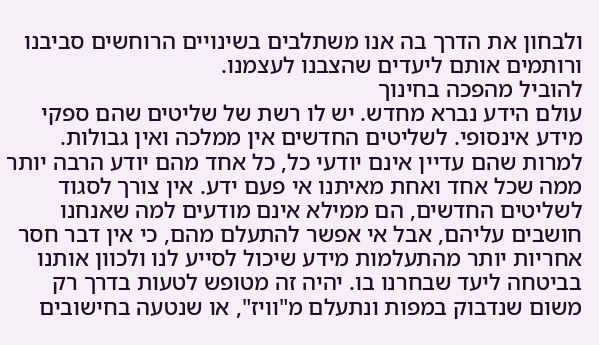ולבחון את הדרך בה אנו משתלבים בשינויים הרוחשים סביבנו ורותמים אותם ליעדים שהצבנו לעצמנו.
להוביל מהפכה בחינוך
עולם הידע נברא מחדש. יש לו רשת של שליטים שהם ספקי מידע אינסופי. לשליטים החדשים אין ממלכה ואין גבולות. למרות שהם עדיין אינם יודעי כל, כל אחד מהם יודע הרבה יותר ממה שכל אחד ואחת מאיתנו אי פעם ידע. אין צורך לסגוד לשליטים החדשים, הם ממילא אינם מודעים למה שאנחנו חושבים עליהם, אבל אי אפשר להתעלם מהם, כי אין דבר חסר אחריות יותר מהתעלמות מידע שיכול לסייע לנו ולכוון אותנו בביטחה ליעד שבחרנו בו. יהיה זה מטופש לטעות בדרך רק משום שנדבוק במפות ונתעלם מ"וויז", או שנטעה בחישובים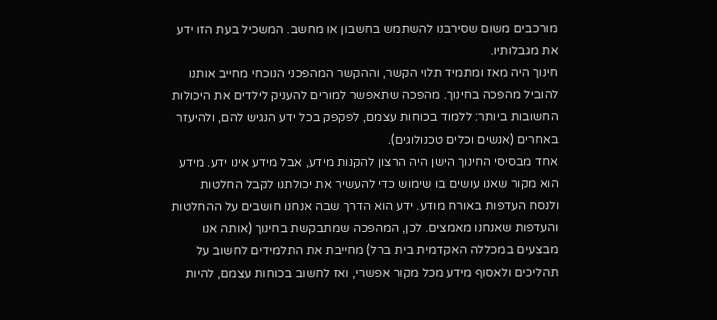מורכבים משום שסירבנו להשתמש בחשבון או מחשב. המשכיל בעת הזו ידע את מגבלותיו.
חינוך היה מאז ומתמיד תלוי הקשר, וההקשר המהפכני הנוכחי מחייב אותנו להוביל מהפכה בחינוך. מהפכה שתאפשר למורים להעניק לילדים את היכולות החשובות ביותר: ללמוד בכוחות עצמם, לפקפק בכל ידע הנגיש להם, ולהיעזר באחרים (אנשים וכלים טכנולוגים).
אחד מבסיסי החינוך הישן היה הרצון להקנות מידע, אבל מידע אינו ידע. מידע הוא מקור שאנו עושים בו שימוש כדי להעשיר את יכולתנו לקבל החלטות ולנסח העדפות באורח מודע. ידע הוא הדרך שבה אנחנו חושבים על ההחלטות והעדפות שאנחנו מאמצים. לכן, המהפכה שמתבקשת בחינוך (אותה אנו מבצעים במכללה האקדמית בית ברל) מחייבת את התלמידים לחשוב על תהליכים ולאסוף מידע מכל מקור אפשרי, ואז לחשוב בכוחות עצמם, להיות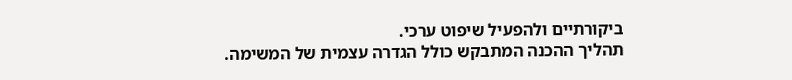ביקורתיים ולהפעיל שיפוט ערכי.
תהליך ההכנה המתבקש כולל הגדרה עצמית של המשימה.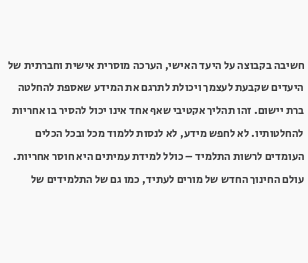חשיבה בקבוצה על היעד האישי, הערכה מוסרית אישית וחברתית של היעדים שקבעת לעצמך ויכולת לתרגם את המידע שאספת להחלטה ברת יישום. זהו תהליך אקטיבי שאף אחד אינו יכול להסיר בו אחריות להחלטותיו. לא לחפש מידע, לא לנסות ללמוד מכל ובכל הכלים העומדים לרשות התלמיד – כולל למידת עמיתים היא חוסר אחריות.
עולם החינוך החדש של מורים לעתיד, כמו גם של התלמידים של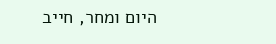היום ומחר, חייב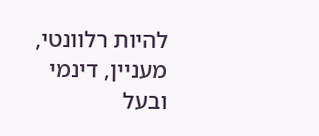להיות רלוונטי, מעניין, דינמי ובעל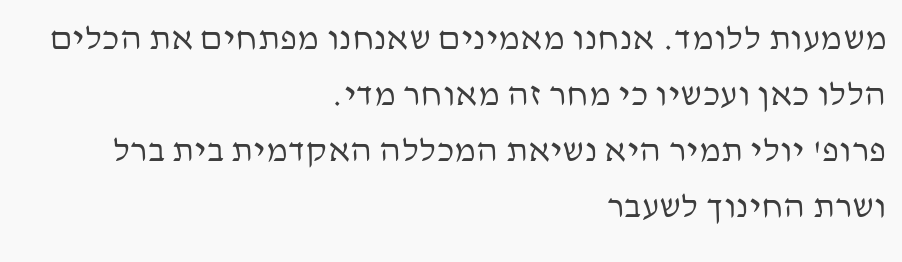משמעות ללומד. אנחנו מאמינים שאנחנו מפתחים את הכלים הללו כאן ועכשיו כי מחר זה מאוחר מדי.
פרופ' יולי תמיר היא נשיאת המכללה האקדמית בית ברל ושרת החינוך לשעבר